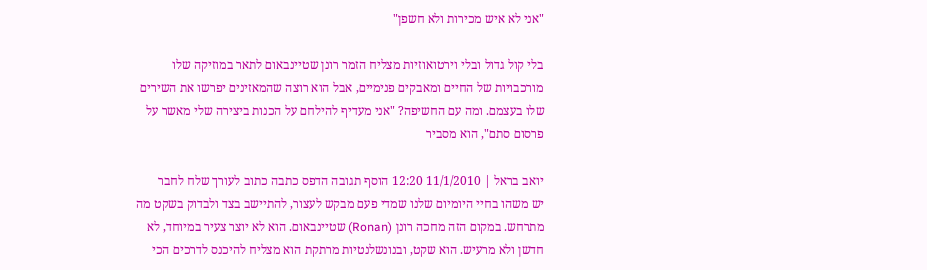"אני לא איש מכירות ולא חשפן"

בלי קול גדול ובלי וירטואוזיות מצליח הזמר רונן שטיינבאום לתאר במוזיקה שלו מורכבויות של החיים ומאבקים פנימיים, אבל הוא רוצה שהמאזינים יפרשו את השירים שלו בעצמם. ומה עם החשיפה? "אני מעדיף להילחם על הכנות ביצירה שלי מאשר על פרסום סתם", הוא מסביר

יואב בראל | 11/1/2010 12:20 הוסף תגובה הדפס כתבה כתוב לעורך שלח לחבר
יש משהו בחיי היומיום שלנו שמדי פעם מבקש לעצור, להתיישב בצד ולבדוק בשקט מה מתרחש. במקום הזה מחכה רונן (Ronan) שטיינבאום. הוא לא יוצר צעיר במיוחד, לא חדשן ולא מרעיש. הוא שקט, ובנונשלנטיות מרתקת הוא מצליח להיכנס לדרכים הכי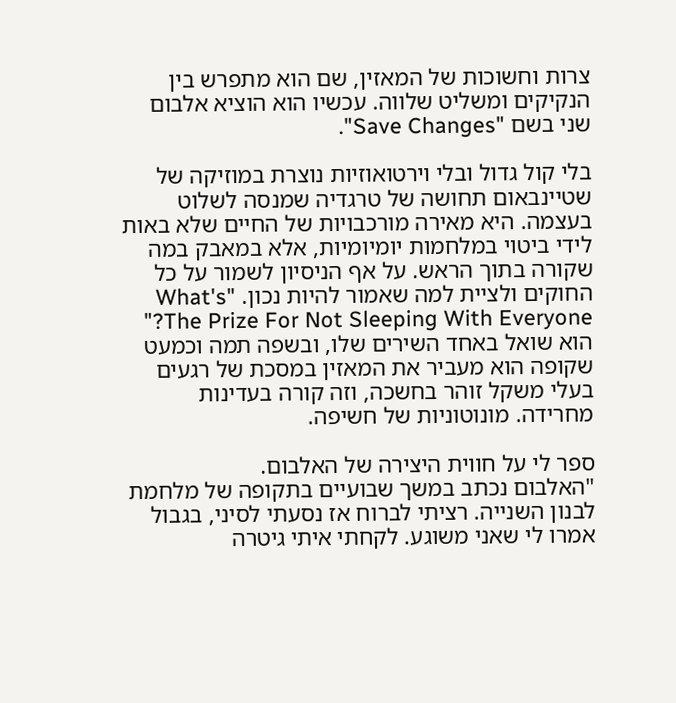צרות וחשוכות של המאזין, שם הוא מתפרש בין הנקיקים ומשליט שלווה. עכשיו הוא הוציא אלבום שני בשם "Save Changes".

בלי קול גדול ובלי וירטואוזיות נוצרת במוזיקה של שטיינבאום תחושה של טרגדיה שמנסה לשלוט בעצמה. היא מאירה מורכבויות של החיים שלא באות לידי ביטוי במלחמות יומיומיות, אלא במאבק במה שקורה בתוך הראש. על אף הניסיון לשמור על כל החוקים ולציית למה שאמור להיות נכון. "What's The Prize For Not Sleeping With Everyone?" הוא שואל באחד השירים שלו, ובשפה תמה וכמעט שקופה הוא מעביר את המאזין במסכת של רגעים בעלי משקל זוהר בחשכה, וזה קורה בעדינות מחרידה. מונוטוניות של חשיפה.

ספר לי על חווית היצירה של האלבום.
"האלבום נכתב במשך שבועיים בתקופה של מלחמת לבנון השנייה. רציתי לברוח אז נסעתי לסיני, בגבול אמרו לי שאני משוגע. לקחתי איתי גיטרה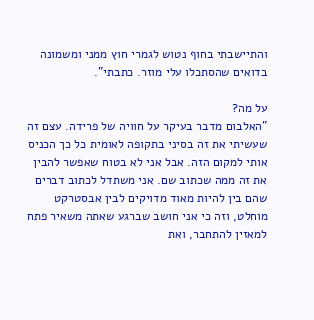והתיישבתי בחוף נטוש לגמרי חוץ ממני ומשמונה בדואים שהסתכלו עלי מוזר. כתבתי".

על מה?
"האלבום מדבר בעיקר על חוויה של פרידה. עצם זה שעשיתי את זה בסיני בתקופה לאומית כל כך הכניס אותי למקום הזה. אבל אני לא בטוח שאפשר להבין את זה ממה שכתוב שם. אני משתדל לכתוב דברים שהם בין להיות מאוד מדויקים לבין אבסטרקט מוחלט, וזה כי אני חושב שברגע שאתה משאיר פתח למאזין להתחבר, ואת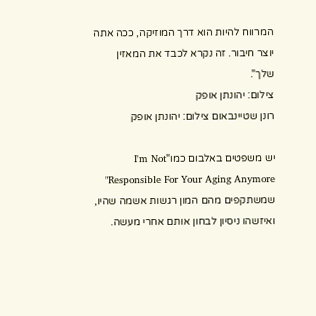המרווח להיות הוא דרך המוזיקה, ככה אתה יוצר חיבור. זה נקרא לכבד את המאזין שלך".
צילום: יהונתן אופק
רונן שטיינבאום צילום: יהונתן אופק

יש משפטים באלבום כמו"I'm Not Responsible For Your Aging Anymore" שמשתקפים מהם המון רגשות אשמה שהיו, ואיזשהו ניסיון לבחון אותם אחרי מעשה.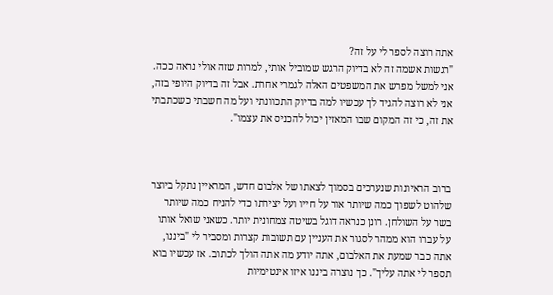אתה רוצה לספר לי על זה?
"רגשות אשמה זה לא בדיוק הרגש שמוביל אותי, למרות שזה אולי נראה ככה. אני למשל מפרש את המשפטים האלה לגמרי אחרת. אבל זה בדיוק היופי בזה, אני לא רוצה להגיד לך עכשיו למה בדיוק התכוונתי ועל מה חשבתי כשכתבתי את זה, כי זה המקום שבו המאזין יכול להכניס את עצמו".



ברוב הראיונות שנערכים בסמוך לצאתו של אלבום חדש, המראיין נתקל ביוצר שלהוט לשפוך כמה שיותר אור על חייו ועל יצירתו כדי להניח כמה שיותר בשר על השולחן. רונן כנראה דוגל בשיטה צמחונית יותר. כשאני שואל אותו על עברו הוא ממהר לסגור את העניין עם תשובות קצרות ומסביר לי "ביננו, אתה כבר שמעת את האלבום, אתה יודע מה אתה הולך לכתוב. אז עכשיו בוא תספר לי אתה עליך". כך נוצרה ביננו איזו אינטימיות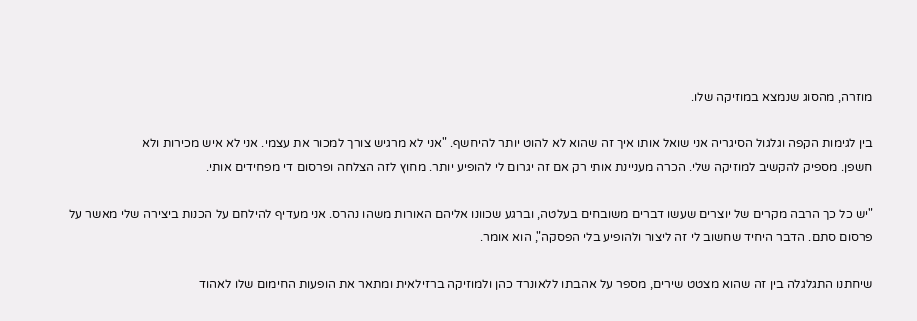מוזרה, מהסוג שנמצא במוזיקה שלו.

בין לגימות הקפה וגלגול הסיגריה אני שואל אותו איך זה שהוא לא להוט יותר להיחשף. "אני לא מרגיש צורך למכור את עצמי. אני לא איש מכירות ולא
חשפן. מספיק להקשיב למוזיקה שלי. הכרה מעניינת אותי רק אם זה יגרום לי להופיע יותר. מחוץ לזה הצלחה ופרסום די מפחידים אותי.

"יש כל כך הרבה מקרים של יוצרים שעשו דברים משובחים בעלטה, וברגע שכוונו אליהם האורות משהו נהרס. אני מעדיף להילחם על הכנות ביצירה שלי מאשר על פרסום סתם. הדבר היחיד שחשוב לי זה ליצור ולהופיע בלי הפסקה", הוא אומר.

שיחתנו התגלגלה בין זה שהוא מצטט שירים, מספר על אהבתו ללאונרד כהן ולמוזיקה ברזילאית ומתאר את הופעות החימום שלו לאהוד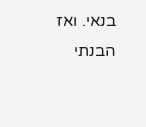בנאי. ואז הבנתי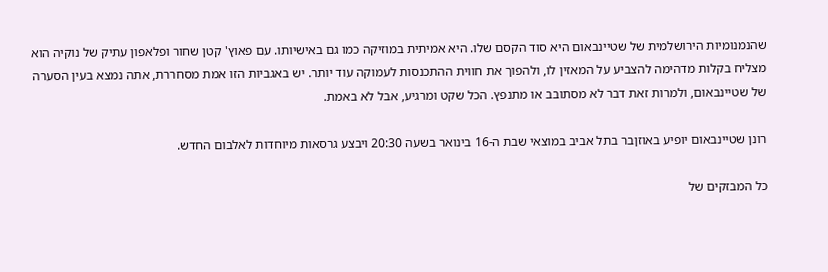שהנמנומיות הירושלמית של שטיינבאום היא סוד הקסם שלו. היא אמיתית במוזיקה כמו גם באישיותו. עם פאוץ' קטן שחור ופלאפון עתיק של נוקיה הוא מצליח בקלות מדהימה להצביע על המאזין לו, ולהפוך את חווית ההתכנסות לעמוקה עוד יותר. יש באגביות הזו אמת מסחררת, אתה נמצא בעין הסערה של שטיינבאום, ולמרות זאת דבר לא מסתובב או מתנפץ. הכל שקט ומרגיע, אבל לא באמת.

רונן שטיינבאום יופיע באוזןבר בתל אביב במוצאי שבת ה-16 בינואר בשעה 20:30 ויבצע גרסאות מיוחדות לאלבום החדש.

כל המבזקים של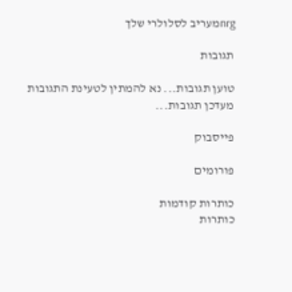nrgמעריב לסלולרי שלך

תגובות

טוען תגובות... נא להמתין לטעינת התגובות
מעדכן תגובות...

פייסבוק

פורומים

כותרות קודמות
כותרות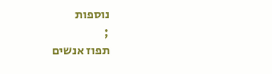נוספות
;
תפוז אנשים